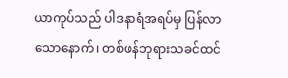ယာကုပ်သည် ပါဒနာရံအရပ်မှ ပြန်လာသောနောက်၊ တစ်ဖန်ဘုရားသခင်ထင်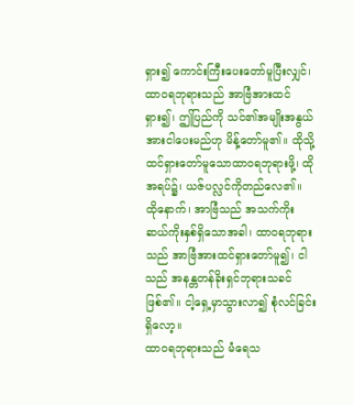ရှား၍ ကောင်းကြီးပေးတော်မူပြီးလျှင်၊
ထာဝရဘုရားသည် အာဗြံအားထင်ရှား၍၊ ဤပြည်ကို သင်၏အမျိုးအနွယ်အားငါပေးမည်ဟု မိန့်တော်မူ၏။ ထိုသို့ထင်ရှားတော်မူသောထာဝရဘုရားဖို့၊ ထိုအရပ်၌၊ ယဇ်ပလ္လင်ကိုတည်လေ၏။
ထိုနောက်၊ အာဗြံသည် အသက်ကိုးဆယ်ကိုးနှစ်ရှိသောအခါ၊ ထာဝရဘုရားသည် အာဗြံအားထင်ရှားတော်မူ၍၊ ငါသည် အနန္တတန်ခိုးရှင်ဘုရားသခင်ဖြစ်၏။ ငါ့ရှေ့မှာသွားလာ၍ စုံလင်ခြင်းရှိလော့။
ထာဝရဘုရားသည် မံရေသ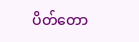ပိတ်တော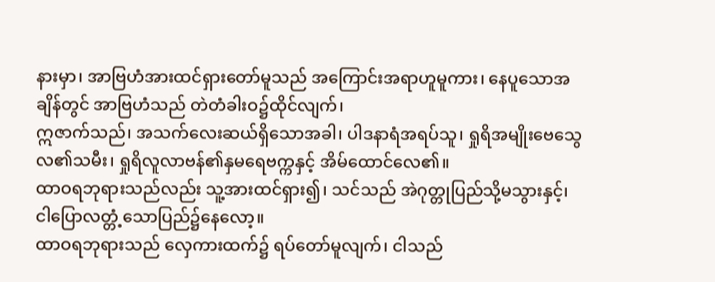နားမှာ၊ အာဗြဟံအားထင်ရှားတော်မူသည် အကြောင်းအရာဟူမူကား၊ နေပူသောအချိန်တွင် အာဗြဟံသည် တဲတံခါးဝ၌ထိုင်လျက်၊
ဣဇာက်သည်၊ အသက်လေးဆယ်ရှိသောအခါ၊ ပါဒနာရံအရပ်သူ၊ ရှုရိအမျိုးဗေသွေလ၏သမီး၊ ရှုရိလူလာဗန်၏နှမရေဗက္ကနှင့် အိမ်ထောင်လေ၏။
ထာဝရဘုရားသည်လည်း သူ့အားထင်ရှား၍၊ သင်သည် အဲဂုတ္တုပြည်သို့မသွားနှင့်၊ ငါပြောလတ္တံ့သောပြည်၌နေလော့။
ထာဝရဘုရားသည် လှေကားထက်၌ ရပ်တော်မူလျက်၊ ငါသည်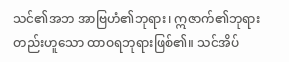သင်၏အဘ အာဗြဟံ၏ဘုရား၊ ဣဇာက်၏ဘုရားတည်းဟူသော ထာဝရဘုရားဖြစ်၏။ သင်အိပ်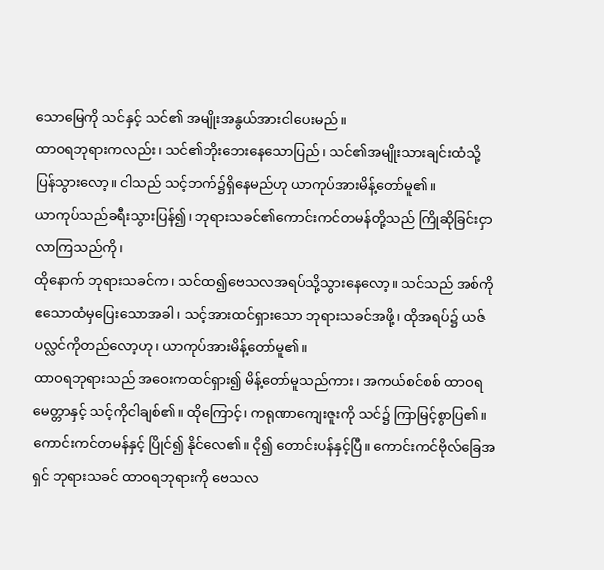သောမြေကို သင်နှင့် သင်၏ အမျိုးအနွယ်အားငါပေးမည်။
ထာဝရဘုရားကလည်း၊ သင်၏ဘိုးဘေးနေသောပြည်၊ သင်၏အမျိုးသားချင်းထံသို့ ပြန်သွားလော့။ ငါသည် သင့်ဘက်၌ရှိနေမည်ဟု ယာကုပ်အားမိန့်တော်မူ၏။
ယာကုပ်သည်ခရီးသွားပြန်၍၊ ဘုရားသခင်၏ကောင်းကင်တမန်တို့သည် ကြိုဆိုခြင်းငှာလာကြသည်ကို၊
ထိုနောက် ဘုရားသခင်က၊ သင်ထ၍ဗေသလအရပ်သို့သွားနေလော့။ သင်သည် အစ်ကိုဧသောထံမှပြေးသောအခါ၊ သင့်အားထင်ရှားသော ဘုရားသခင်အဖို့၊ ထိုအရပ်၌ ယဇ်ပလ္လင်ကိုတည်လော့ဟု၊ ယာကုပ်အားမိန့်တော်မူ၏။
ထာဝရဘုရားသည် အဝေးကထင်ရှား၍ မိန့်တော်မူသည်ကား၊ အကယ်စင်စစ် ထာဝရမေတ္တာနှင့် သင့်ကိုငါချစ်၏။ ထိုကြောင့်၊ ကရုဏာကျေးဇူးကို သင်၌ ကြာမြင့်စွာပြ၏။
ကောင်းကင်တမန်နှင့် ပြိုင်၍ နိုင်လေ၏။ ငို၍ တောင်းပန်နှင့်ပြီ။ ကောင်းကင်ဗိုလ်ခြေအရှင် ဘုရားသခင် ထာဝရဘုရားကို ဗေသလ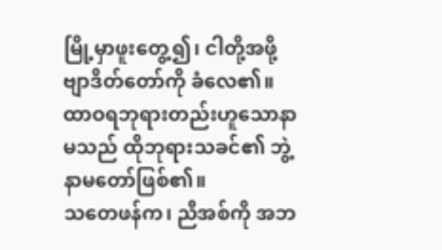မြို့မှာဖူးတွေ့၍၊ ငါတို့အဖို့ ဗျာဒိတ်တော်ကို ခံလေ၏။
ထာဝရဘုရားတည်းဟူသောနာမသည် ထိုဘုရားသခင်၏ ဘွဲ့နာမတော်ဖြစ်၏။
သတေဖန်က၊ ညီအစ်ကို အဘ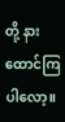တို့ နားထောင်ကြပါလော့။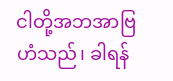ငါတို့အဘအာဗြဟံသည်၊ ခါရန်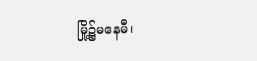မြို့၌မနေမီ၊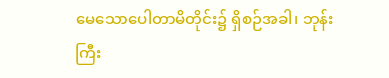မေသောပေါတာမိတိုင်း၌ ရှိစဉ်အခါ၊ ဘုန်းကြီး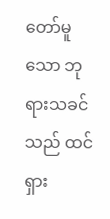တော်မူသော ဘုရားသခင်သည် ထင်ရှား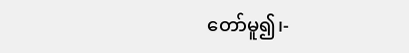တော်မူ၍၊-